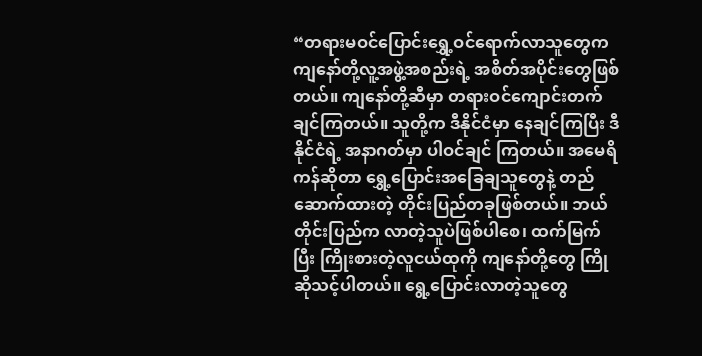“တရားမဝင်ပြောင်းရွှေ့ဝင်ရောက်လာသူတွေက ကျနော်တို့လူ့အဖွဲ့အစည်းရဲ့ အစိတ်အပိုင်းတွေဖြစ်တယ်။ ကျနော်တို့ဆီမှာ တရားဝင်ကျောင်းတက်ချင်ကြတယ်။ သူတို့က ဒီနိုင်ငံမှာ နေချင်ကြပြီး ဒီနိုင်ငံရဲ့ အနာဂတ်မှာ ပါဝင်ချင် ကြတယ်။ အမေရိကန်ဆိုတာ ရွှေ့ပြောင်းအခြေချသူတွေနဲ့ တည်ဆောက်ထားတဲ့ တိုင်းပြည်တခုဖြစ်တယ်။ ဘယ်တိုင်းပြည်က လာတဲ့သူပဲဖြစ်ပါစေ၊ ထက်မြက်ပြီး ကြိုးစားတဲ့လူငယ်ထုကို ကျနော်တို့တွေ ကြိုဆိုသင့်ပါတယ်။ ရွေ့ပြောင်းလာတဲ့သူတွေ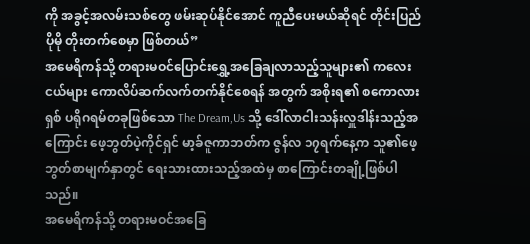ကို အခွင့်အလမ်းသစ်တွေ ဖမ်းဆုပ်နိုင်အောင် ကူညီပေးမယ်ဆိုရင် တိုင်းပြည် ပိုမို တိုးတက်စေမှာ ဖြစ်တယ်”
အမေရိကန်သို့ တရားမဝင်ပြောင်းရွှေ့အခြေချလာသည့်သူများ၏ ကလေးငယ်များ ကောလိပ်ဆက်လက်တက်နိုင်စေရန် အတွက် အစိုးရ၏ စကောလားရှစ် ပရိုဂရမ်တခုဖြစ်သော The Dream,Us သို့ ဒေါ်လာငါးသန်းလှူဒါန်းသည့်အကြောင်း ဖေ့ဘွတ်ပဲ့ကိုင်ရှင် မာ့ခ်ဇူကာဘတ်က ဇွန်လ ၁၇ရက်နေ့က သူ၏ဖေ့ဘွတ်စာမျက်နှာတွင် ရေးသားထားသည့်အထဲမှ စာကြောင်းတချို့ဖြစ်ပါသည်။
အမေရိကန်သို့ တရားမဝင်အခြေ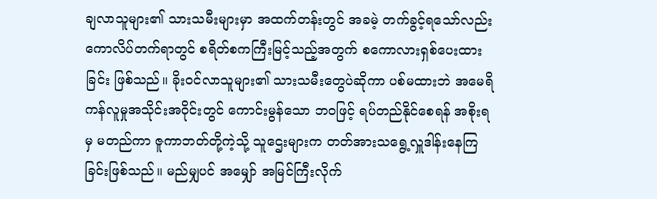ချလာသူများ၏ သားသမီးများမှာ အထက်တန်းတွင် အခမဲ့ တက်ခွင့်ရသော်လည်း ကောလိပ်တက်ရာတွင် စရိတ်စကကြီးမြင့်သည့်အတွက် စကောလားရှစ်ပေးထားခြင်း ဖြစ်သည်။ ခိုးဝင်လာသူများ၏ သားသမီးတွေပဲဆိုကာ ပစ်မထားဘဲ အမေရိကန်လူမှုအသိုင်းအဝိုင်းတွင် ကောင်းမွန်သော ဘဝဖြင့် ရပ်တည်နိုင်စေရန် အစိုးရမှ မတည်ကာ ဇူကာဘတ်တို့ကဲ့သို့ သူဌေးများက တတ်အားသရွေ့လှူဒါန်းနေကြခြင်းဖြစ်သည်။ မည်မျှပင် အမျှော် အမြင်ကြီးလိုက်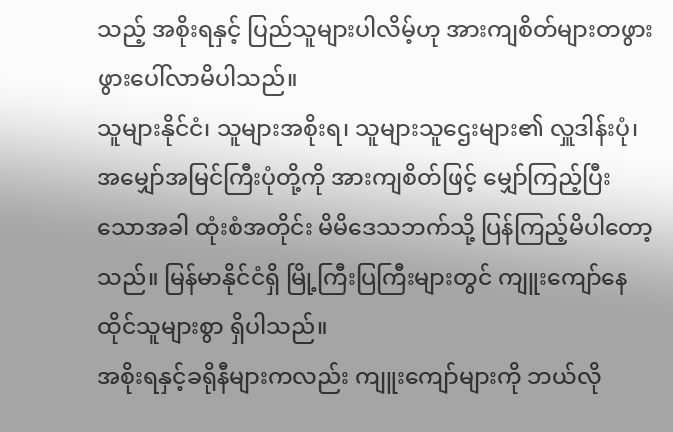သည့် အစိုးရနှင့် ပြည်သူများပါလိမ့်ဟု အားကျစိတ်များတဖွားဖွားပေါ်လာမိပါသည်။
သူများနိုင်ငံ၊ သူများအစိုးရ၊ သူများသူဌေးများ၏ လှူဒါန်းပုံ၊ အမျှော်အမြင်ကြီးပုံတို့ကို အားကျစိတ်ဖြင့် မျှော်ကြည့်ပြီးသောအခါ ထုံးစံအတိုင်း မိမိဒေသဘက်သို့ ပြန်ကြည့်မိပါတော့သည်။ မြန်မာနိုင်ငံရှိ မြို့ကြီးပြကြီးများတွင် ကျူးကျော်နေထိုင်သူများစွာ ရှိပါသည်။
အစိုးရနှင့်ခရိုနီများကလည်း ကျူးကျော်များကို ဘယ်လို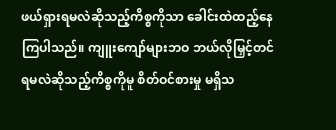ဖယ်ရှားရမလဲဆိုသည့်ကိစ္စကိုသာ ခေါင်းထဲထည့်နေကြပါသည်။ ကျူးကျော်များဘဝ ဘယ်လိုမြှင့်တင်ရမလဲဆိုသည့်ကိစ္စကိုမူ စိတ်ဝင်စားမှု မရှိသ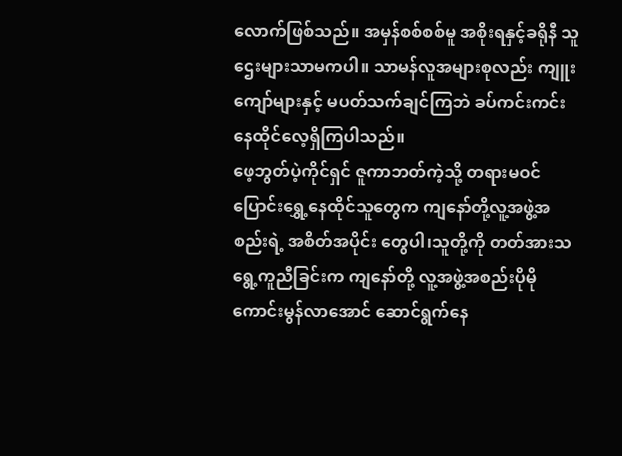လောက်ဖြစ်သည်။ အမှန်စစ်စစ်မူ အစိုးရနှင့်ခရိုနီ သူဌေးများသာမကပါ။ သာမန်လူအများစုလည်း ကျူးကျော်များနှင့် မပတ်သက်ချင်ကြဘဲ ခပ်ကင်းကင်း နေထိုင်လေ့ရှိကြပါသည်။
ဖေ့ဘွတ်ပဲ့ကိုင်ရှင် ဇူကာဘတ်ကဲ့သို့ တရားမဝင်ပြောင်းရွှေ့နေထိုင်သူတွေက ကျနော်တို့လူ့အဖွဲ့အစည်းရဲ့ အစိတ်အပိုင်း တွေပါ၊သူတို့ကို တတ်အားသရွေ့ကူညီခြင်းက ကျနော်တို့ လူ့အဖွဲ့အစည်းပိုမိုကောင်းမွန်လာအောင် ဆောင်ရွက်နေ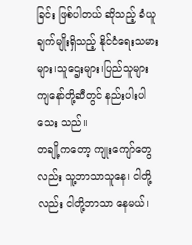ခြင်း ဖြစ်ပါတယ် ဆိုသည့် ခံယူချက်မျိုးရှိသည့် နိုင်ငံရေးသမားများ၊သူဌေးများ၊ပြည်သူများ ကျနော်တို့ဆီတွင် နည်းပါးပါသေး သည်။
တချို့ကတော့ ကျုးကျော်တွေလည်း သူ့ဘာသာသူနေ၊ ငါတို့လည်း ငါတို့ဘာသာ နေမယ်၊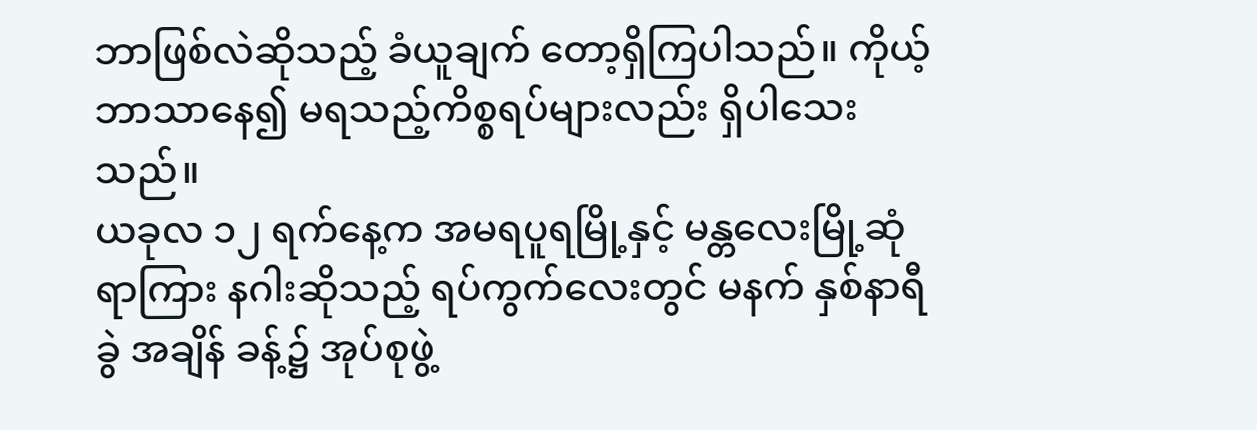ဘာဖြစ်လဲဆိုသည့် ခံယူချက် တော့ရှိကြပါသည်။ ကိုယ့်ဘာသာနေ၍ မရသည့်ကိစ္စရပ်များလည်း ရှိပါသေးသည်။
ယခုလ ၁၂ ရက်နေ့က အမရပူရမြို့နှင့် မန္တလေးမြို့ဆုံရာကြား နဂါးဆိုသည့် ရပ်ကွက်လေးတွင် မနက် နှစ်နာရီခွဲ အချိန် ခန့်၌ အုပ်စုဖွဲ့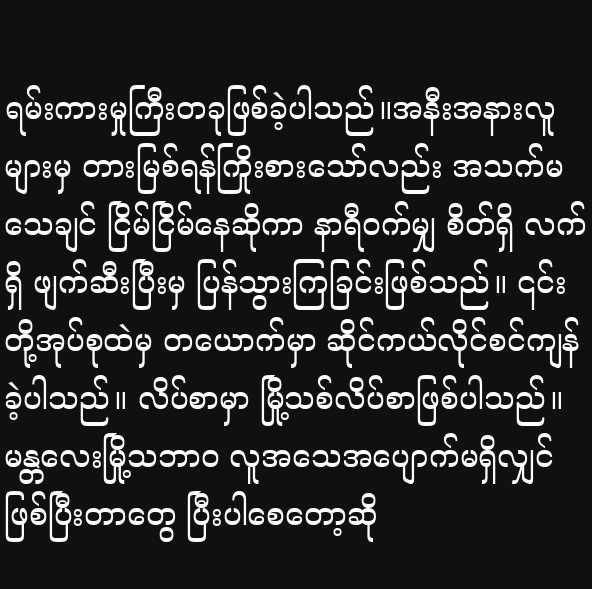ရမ်းကားမှုကြီးတခုဖြစ်ခဲ့ပါသည်။အနီးအနားလူများမှ တားမြစ်ရန်ကြိုးစားသော်လည်း အသက်မသေချင် ငြိမ်ငြိမ်နေဆိုကာ နာရီဝက်မျှ စိတ်ရှိ လက်ရှိ ဖျက်ဆီးပြီးမှ ပြန်သွားကြခြင်းဖြစ်သည်။ ၎င်းတို့အုပ်စုထဲမှ တယောက်မှာ ဆိုင်ကယ်လိုင်စင်ကျန်ခဲ့ပါသည်။ လိပ်စာမှာ မြို့သစ်လိပ်စာဖြစ်ပါသည်။
မန္တလေးမြို့သဘာဝ လူအသေအပျောက်မရှိလျှင် ဖြစ်ပြီးတာတွေ ပြီးပါစေတော့ဆို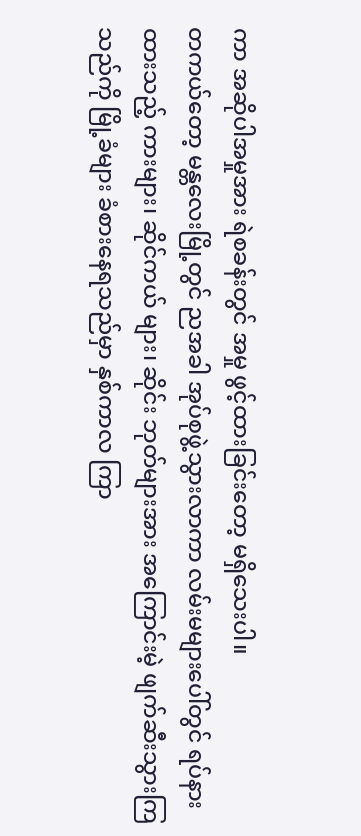ကာ အဆိုပါအမှုအား ရဲစခန်းတွင် အမှု ဖွင့်ထားခြင်းတော့ မရှိသေးပါ။
တကယ်တော့ မန္တလေးမြို့တွင် ညအခါ အုပ်စုဖွဲ့သွားလာကာ လမ်းမများပေါ်တွင် ရပ်နားထားသည့် ကားများ၊ ဆိုင်ကယ် များ၊ ဆိုင်း ဘုတ်များအား အကြောင်းမဲ့ ဖျက်ဆီးသွားကြသည်ကို မြို့ခံများ ခံစားနေရသည်မှာ နှစ်ကာလ ကြာ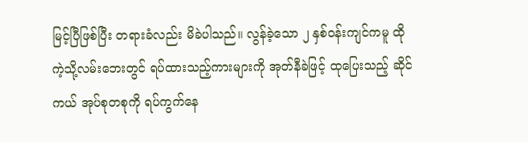မြင့်ပြီဖြစ်ပြီး တရားခံလည်း မိခဲပါသည်။ လွန်ခဲ့သော ၂ နှစ်ဝန်းကျင်ကမူ ထိုကဲ့သို့လမ်းဘေးတွင် ရပ်ထားသည့်ကားများကို အုတ်နီခဲဖြင့် ထုပြေးသည့် ဆိုင်ကယ် အုပ်စုတစုကို ရပ်ကွက်နေ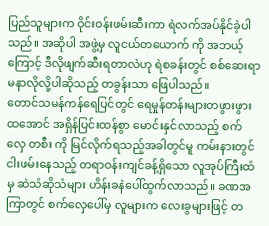ပြည်သူများက ဝိုင်းဝန်းဖမ်းဆီးကာ ရဲလက်အပ်နိုင်ခဲ့ပါသည်။ အဆိုပါ အဖွဲ့မှ လူငယ်တယောက် ကို အဘယ့်ကြောင့် ဒီလိုဖျက်ဆီးရတာလဲဟု ရဲစခန်းတွင် စစ်ဆေးရာ မနာလိုလို့ပါဆိုသည့် တခွန်းသာ ဖြေပါသည်။
တောင်သမန်ကန်ရေပြင်တွင် ရေမှုန်တန်းများတဖွားဖွားထအောင် အရှိန်ပြင်းထန်စွာ မောင်းနှင်လာသည့် စက်လှေ တစီး ကို မြင်လိုက်ရသည့်အခါတွင်မူ ကမ်းနားတွင်ငါးဖမ်းနေသည့် တရာဝန်းကျင်ခန့်ရှိသော လူအုပ်ကြီးထံမှ ဆဲသံဆိုသံများ ဟိန်းခနဲပေါ်ထွက်လာသည်။ ခဏအကြာတွင် စက်လှေပေါ်မှ လူများက လေးခွများဖြင့် တ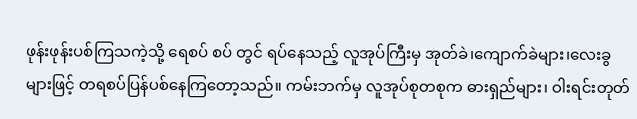ဖုန်းဖုန်းပစ်ကြသကဲ့သို့ ရေစပ် စပ် တွင် ရပ်နေသည့် လူအုပ်ကြီးမှ အုတ်ခဲ၊ကျောက်ခဲများ၊လေးခွများဖြင့် တရစပ်ပြန်ပစ်နေကြတော့သည်။ ကမ်းဘက်မှ လူအုပ်စုတစုက ဓားရှည်များ၊ ဝါးရင်းတုတ်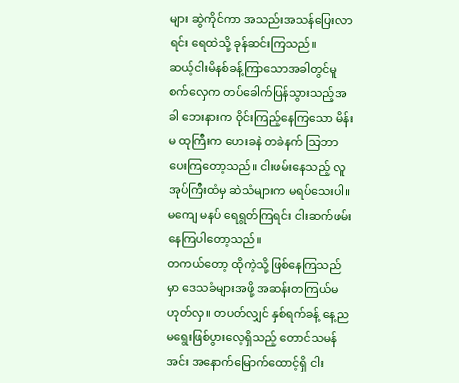များ ဆွဲကိုင်ကာ အသည်းအသန်ပြေးလာရင်း ရေထဲသို့ ခုန်ဆင်းကြသည်။
ဆယ့်ငါးမိနစ်ခန့်ကြာသောအခါတွင်မူ စက်လှေက တပ်ခေါက်ပြန်သွားသည့်အခါ ဘေးနားက ဝိုင်းကြည့်နေကြသော မိန်းမ ထုကြီးက ဟေးခနဲ တခဲနက် သြဘာပေးကြတော့သည်။ ငါးဖမ်းနေသည့် လူအုပ်ကြီးထံမှ ဆဲသံများက မရပ်သေးပါ။ မကျေ မနပ် ရေရွတ်ကြရင်း ငါးဆက်ဖမ်းနေကြပါတော့သည်။
တကယ်တော့ ထိုကဲ့သို့ ဖြစ်နေကြသည်မှာ ဒေသခံများအဖို့ အဆန်းတကြယ်မဟုတ်လှ။ တပတ်လျှင် နှစ်ရက်ခန့် နေ့ည မရွေးဖြစ်ပွားလေ့ရှိသည့် တောင်သမန်အင်း အနောက်မြောက်ထောင့်ရှိ ငါး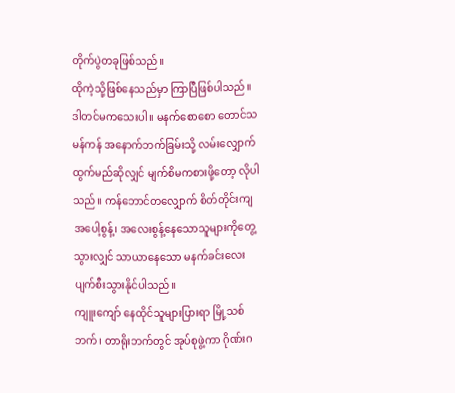တိုက်ပွဲတခုဖြစ်သည်။
ထိုကဲ့သို့ဖြစ်နေသည်မှာ ကြာပြီဖြစ်ပါသည်။ ဒါတင်မကသေးပါ။ မနက်စောစော တောင်သမန်ကန် အနောက်ဘက်ခြမ်းသို့ လမ်းလျှောက်ထွက်မည်ဆိုလျှင် မျက်စိမကစားဖို့တော့ လိုပါသည်။ ကန်ဘောင်တလျှောက် စိတ်တိုင်းကျ အပေါ့စွန့်၊ အလေးစွန့်နေသောသူများကိုတွေ့သွားလျှင် သာယာနေသော မနက်ခင်းလေး ပျက်စီးသွားနိုင်ပါသည်။
ကျူးကျော် နေထိုင်သူများပြားရာ မြို့သစ်ဘက်၊ တာရိုးဘက်တွင် အုပ်စုဖွဲ့ကာ ဂိုဏ်းဂ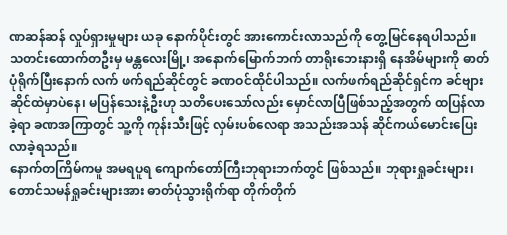ဏဆန်ဆန် လှုပ်ရှားမှုများ ယခု နောက်ပိုင်းတွင် အားကောင်းလာသည်ကို တွေ့မြင်နေရပါသည်။
သတင်းထောက်တဦးမှ မန္တလေးမြို့၊ အနောက်မြောက်ဘက် တာရိုးဘေးနားရှိ နေအိမ်များကို ဓာတ်ပုံရိုက်ပြီးနောက် လက် ဖက်ရည်ဆိုင်တွင် ခဏဝင်ထိုင်ပါသည်။ လက်ဖက်ရည်ဆိုင်ရှင်က ခင်ဗျားဆိုင်ထဲမှာပဲနေ၊ မပြန်သေးနဲ့ဦးဟု သတိပေးသော်လည်း မှောင်လာပြီဖြစ်သည့်အတွက် ထပြန်လာခဲ့ရာ ခဏအကြာတွင် သူ့ကို ကုန်းသီးဖြင့် လှမ်းပစ်လေရာ အသည်းအသန် ဆိုင်ကယ်မောင်းပြေး လာခဲ့ရသည်။
နောက်တကြိမ်ကမူ အမရပူရ ကျောက်တော်ကြီးဘုရားဘက်တွင် ဖြစ်သည်။ ဘုရားရှုခင်းများ၊တောင်သမန်ရှုခင်းများအား ဓာတ်ပုံသွားရိုက်ရာ တိုက်တိုက်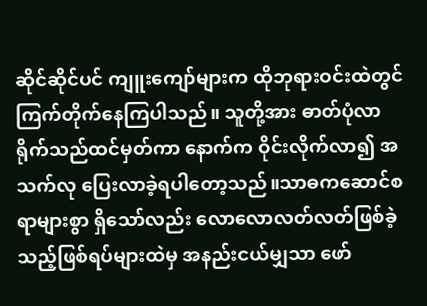ဆိုင်ဆိုင်ပင် ကျူးကျော်များက ထိုဘုရားဝင်းထဲတွင် ကြက်တိုက်နေကြပါသည်။ သူတို့အား ဓာတ်ပုံလာရိုက်သည်ထင်မှတ်ကာ နောက်က ဝိုင်းလိုက်လာ၍ အသက်လု ပြေးလာခဲ့ရပါတော့သည်။သာဓကဆောင်စရာများစွာ ရှိသော်လည်း လောလောလတ်လတ်ဖြစ်ခဲ့သည့်ဖြစ်ရပ်များထဲမှ အနည်းငယ်မျှသာ ဖော်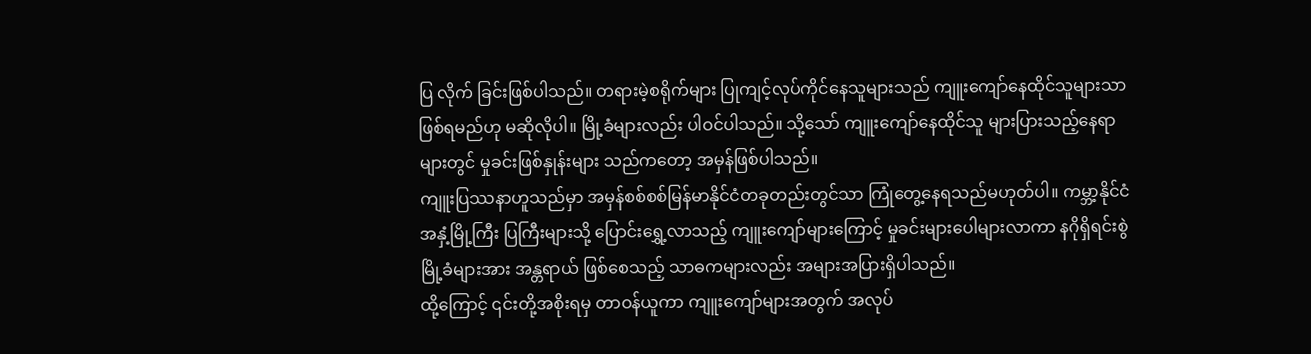ပြ လိုက် ခြင်းဖြစ်ပါသည်။ တရားမဲ့စရိုက်များ ပြုကျင့်လုပ်ကိုင်နေသူများသည် ကျူးကျော်နေထိုင်သူများသာဖြစ်ရမည်ဟု မဆိုလိုပါ။ မြို့ခံများလည်း ပါဝင်ပါသည်။ သို့သော် ကျူးကျော်နေထိုင်သူ များပြားသည့်နေရာများတွင် မှုခင်းဖြစ်နှုန်းများ သည်ကတော့ အမှန်ဖြစ်ပါသည်။
ကျူးပြဿနာဟူသည်မှာ အမှန်စစ်စစ်မြန်မာနိုင်ငံတခုတည်းတွင်သာ ကြုံတွေ့နေရသည်မဟုတ်ပါ။ ကမ္ဘာ့နိုင်ငံအနှံ့မြို့ကြီး ပြကြီးများသို့ ပြောင်းရွှေ့လာသည့် ကျူးကျော်များကြောင့် မှုခင်းများပေါများလာကာ နဂိုရှိရင်းစွဲမြို့ခံများအား အန္တရာယ် ဖြစ်စေသည့် သာဓကများလည်း အများအပြားရှိပါသည်။
ထို့ကြောင့် ၎င်းတို့အစိုးရမှ တာဝန်ယူကာ ကျူးကျော်များအတွက် အလုပ်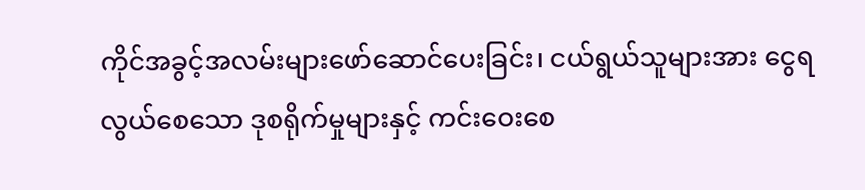ကိုင်အခွင့်အလမ်းများဖော်ဆောင်ပေးခြင်း၊ ငယ်ရွယ်သူများအား ငွေရလွယ်စေသော ဒုစရိုက်မှုများနှင့် ကင်းဝေးစေ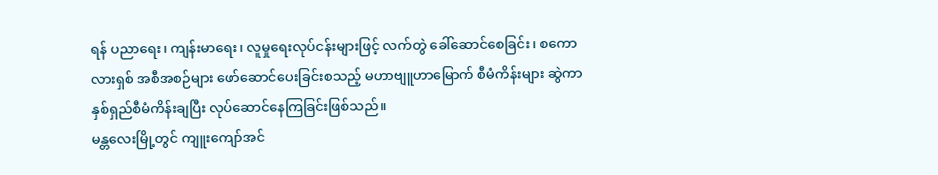ရန် ပညာရေး၊ ကျန်းမာရေး၊ လူမှုရေးလုပ်ငန်းများဖြင့် လက်တွဲ ခေါ်ဆောင်စေခြင်း၊ စကောလားရှစ် အစီအစဉ်များ ဖော်ဆောင်ပေးခြင်းစသည့် မဟာဗျူဟာမြောက် စီမံကိန်းများ ဆွဲကာ နှစ်ရှည်စီမံကိန်းချပြီး လုပ်ဆောင်နေကြခြင်းဖြစ်သည်။
မန္တလေးမြို့တွင် ကျူးကျော်အင်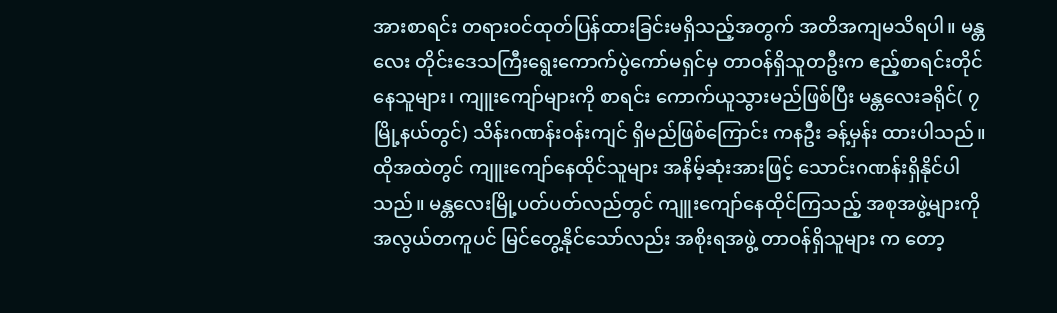အားစာရင်း တရားဝင်ထုတ်ပြန်ထားခြင်းမရှိသည့်အတွက် အတိအကျမသိရပါ။ မန္တလေး တိုင်းဒေသကြီးရွေးကောက်ပွဲကော်မရှင်မှ တာဝန်ရှိသူတဦးက ဧည့်စာရင်းတိုင်နေသူများ၊ ကျူးကျော်များကို စာရင်း ကောက်ယူသွားမည်ဖြစ်ပြီး မန္တလေးခရိုင်( ၇ မြို့နယ်တွင်) သိန်းဂဏန်းဝန်းကျင် ရှိမည်ဖြစ်ကြောင်း ကနဦး ခန့်မှန်း ထားပါသည်။
ထိုအထဲတွင် ကျူးကျော်နေထိုင်သူများ အနိမ့်ဆုံးအားဖြင့် သောင်းဂဏန်းရှိနိုင်ပါသည်။ မန္တလေးမြို့ပတ်ပတ်လည်တွင် ကျူးကျော်နေထိုင်ကြသည့် အစုအဖွဲ့များကို အလွယ်တကူပင် မြင်တွေ့နိုင်သော်လည်း အစိုးရအဖွဲ့ တာဝန်ရှိသူများ က တော့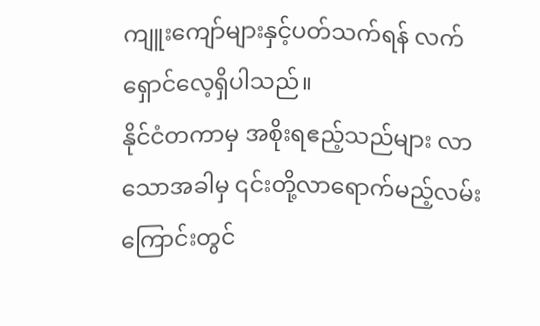ကျူးကျော်များနှင့်ပတ်သက်ရန် လက်ရှောင်လေ့ရှိပါသည်။
နိုင်ငံတကာမှ အစိုးရဧည့်သည်များ လာသောအခါမှ ၎င်းတို့လာရောက်မည့်လမ်းကြောင်းတွင်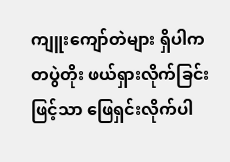ကျူးကျော်တဲများ ရှိပါက တပွဲတိုး ဖယ်ရှားလိုက်ခြင်းဖြင့်သာ ဖြေရှင်းလိုက်ပါ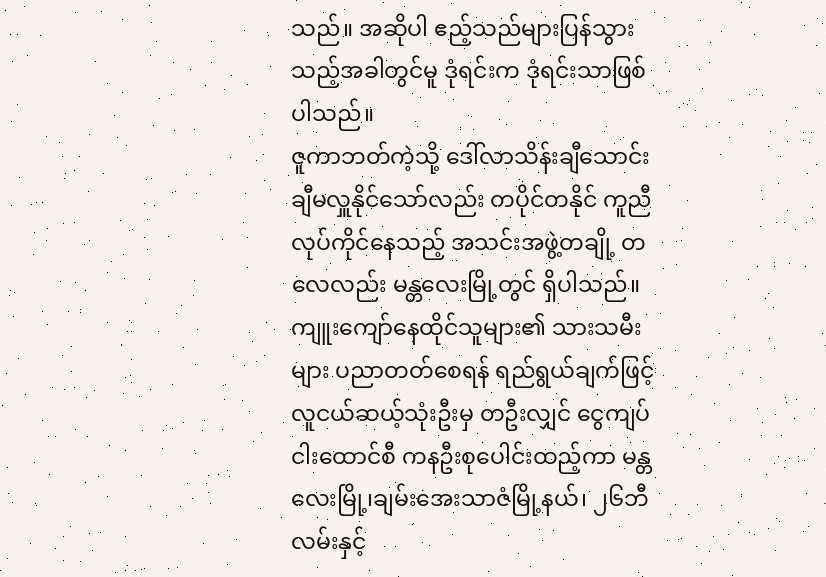သည်။ အဆိုပါ ဧည့်သည်များပြန်သွားသည့်အခါတွင်မူ ဒုံရင်းက ဒုံရင်းသာဖြစ်ပါသည်။
ဇူကာဘတ်ကဲ့သို့ ဒေါ်လာသိန်းချီသောင်းချီမလှူနိုင်သော်လည်း တပိုင်တနိုင် ကူညီလုပ်ကိုင်နေသည့် အသင်းအဖွဲ့တချို့ တလေလည်း မန္တလေးမြို့တွင် ရှိပါသည်။
ကျူးကျော်နေထိုင်သူများ၏ သားသမီးများ ပညာတတ်စေရန် ရည်ရွယ်ချက်ဖြင့် လူငယ်ဆယ့်သုံးဦးမှ တဦးလျှင် ငွေကျပ် ငါးထောင်စီ ကနဦးစုပေါင်းထည့်ကာ မန္တလေးမြို့၊ချမ်းအေးသာဇံမြို့နယ်၊ ၂၆ဘီ လမ်းနှင့်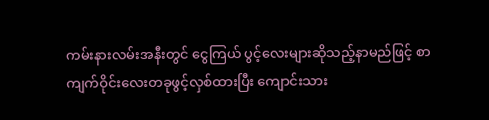ကမ်းနားလမ်းအနီးတွင် ငွေကြယ် ပွင့်လေးများဆိုသည့်နာမည်ဖြင့် စာကျက်ဝိုင်းလေးတခုဖွင့်လှစ်ထားပြီး ကျောင်းသား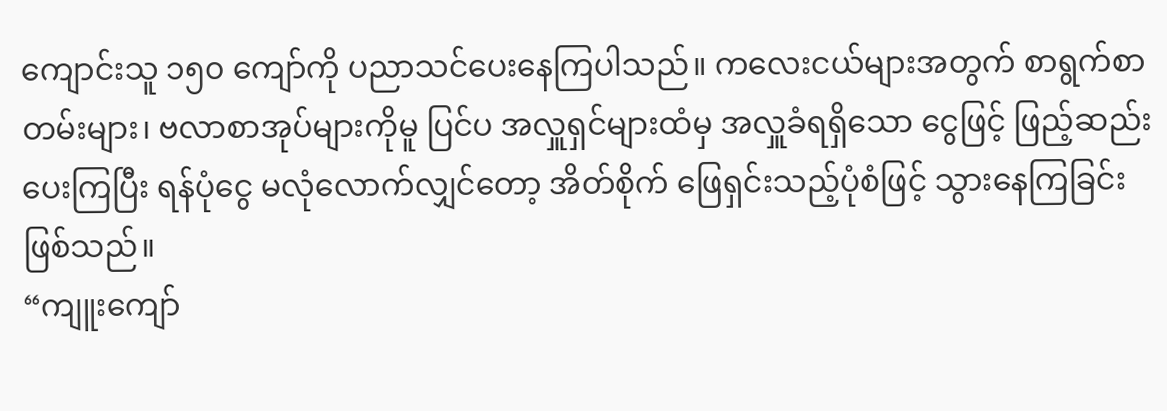ကျောင်းသူ ၁၅၀ ကျော်ကို ပညာသင်ပေးနေကြပါသည်။ ကလေးငယ်များအတွက် စာရွက်စာတမ်းများ၊ ဗလာစာအုပ်များကိုမူ ပြင်ပ အလှူရှင်များထံမှ အလှူခံရရှိသော ငွေဖြင့် ဖြည့်ဆည်းပေးကြပြီး ရန်ပုံငွေ မလုံလောက်လျှင်တော့ အိတ်စိုက် ဖြေရှင်းသည့်ပုံစံဖြင့် သွားနေကြခြင်းဖြစ်သည်။
“ကျူးကျော်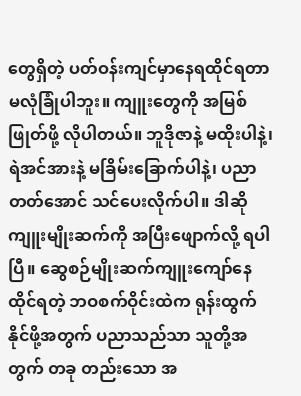တွေရှိတဲ့ ပတ်ဝန်းကျင်မှာနေရထိုင်ရတာ မလုံခြုံပါဘူး။ ကျူးတွေကို အမြစ်ဖြုတ်ဖို့ လိုပါတယ်။ ဘူဒိုဇာနဲ့ မထိုးပါနဲ့၊ ရဲအင်အားနဲ့ မခြိမ်းခြောက်ပါနဲ့၊ ပညာတတ်အောင် သင်ပေးလိုက်ပါ။ ဒါဆို ကျူးမျိုးဆက်ကို အပြီးဖျောက်လို့ ရပါပြီ။ ဆွေစဉ်မျိုးဆက်ကျူးကျော်နေထိုင်ရတဲ့ ဘဝစက်ဝိုင်းထဲက ရုန်းထွက်နိုင်ဖို့အတွက် ပညာသည်သာ သူတို့အတွက် တခု တည်းသော အ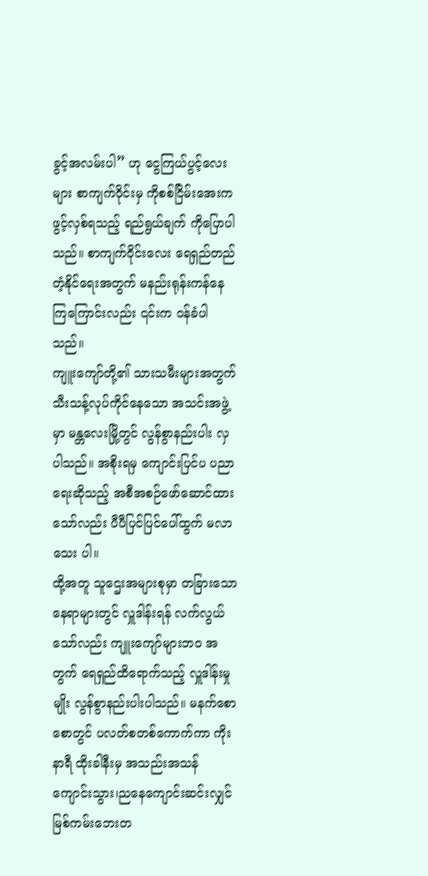ခွင့်အလမ်းပါ” ဟု ငွေကြယ်ပွင့်လေးများ စာကျက်ဝိုင်းမှ ကိုစစ်ငြိမ်းအေးက ဖွင့်လှစ်ရသည့် ရည်ရွယ်ချက် ကိုပြောပါသည်။ စာကျက်ဝိုင်းလေး ရေရှည်တည်တံ့နိုင်ရေးအတွက် မနည်းရုန်းကန်နေကြကြောင်းလည်း ၎င်းက ဝန်ခံပါသည်။
ကျူးကျော်တို့၏ သားသမီးများအတွက် သီးသန့်လုပ်ကိုင်နေသော အသင်းအဖွဲ့မှာ မန္တလေးမြို့တွင် လွန်စွာနည်းပါး လှပါသည်။ အစိုးရမှ ကျောင်းပြင်ပ ပညာရေးဆိုသည့် အစီအစဉ်ဖော်ဆောင်ထားသော်လည်း ပီပီပြင်ပြင်ပေါ်ထွက် မလာသေး ပါ။
ထို့အတူ သူဌေးအများစုမှာ တခြားသော နေရာများတွင် လှူဒါန်းရန် လက်လွယ်သော်လည်း ကျူးကျော်များဘဝ အတွက် ရေရှည်ထိရောက်သည့် လှူဒါန်းမှုမျိုး လွန်စွာနည်းပါးပါသည်။ မနက်စောစောတွင် ပလတ်စတစ်ကောက်ကာ ကိုးနာရီ ထိုးခါနီးမှ အသည်းအသန် ကျောင်းသွား၊ညနေကျောင်းဆင်းလျှင် မြစ်ကမ်းဘေးတ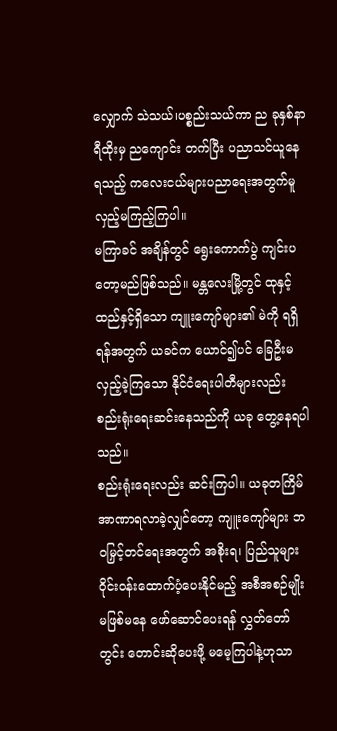လျှောက် သဲသယ်၊ပစ္စည်းသယ်ကာ ည ခုနှစ်နာရီထိုးမှ ညကျောင်း တက်ပြီး ပညာသင်ယူနေရသည့် ကလေးငယ်များပညာရေးအတွက်မူ လှည့်မကြည့်ကြပါ။
မကြာခင် အချိန်တွင် ရွေးကောက်ပွဲ ကျင်းပတော့မည်ဖြစ်သည်။ မန္တလေးမြို့တွင် ထုနှင့်ထည်နှင့်ရှိသော ကျူးကျော်များ၏ မဲကို ရရှိရန်အတွက် ယခင်က ယောင်၍ပင် ခြေဦးမလှည့်ခဲ့ကြသော နိုင်ငံရေးပါတီများလည်း စည်းရုံးရေးဆင်းနေသည်ကို ယခု တွေ့နေရပါသည်။
စည်းရုံးရေးလည်း ဆင်းကြပါ။ ယခုတကြိမ် အာဏာရလာခဲ့လျှင်တော့ ကျူးကျော်များ ဘဝမြှင့်တင်ရေးအတွက် အစိုးရ၊ ပြည်သူများ ဝိုင်းဝန်းထောက်ပံ့ပေးနိုင်မည့် အစီအစဉ်မျိုး မဖြစ်မနေ ဖော်ဆောင်ပေးရန် လွှတ်တော်တွင်း တောင်းဆိုပေးဖို့ မမေ့ကြပါနဲ့ဟုသာ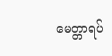မေတ္တာရပ်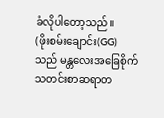ခံလိုပါတော့သည်။
(ဖိုးစမ်းချောင်း(GG)သည် မန္တလေးအခြေစိုက် သတင်းစာဆရာတ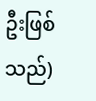ဦးဖြစ်သည်)